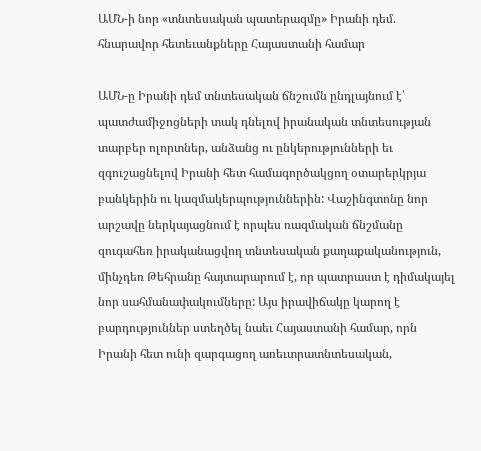ԱՄՆ-ի նոր «տնտեսական պատերազմը» Իրանի դեմ. հնարավոր հետեւանքները Հայաստանի համար

ԱՄՆ-ը Իրանի դեմ տնտեսական ճնշումն ընդլայնում է՝ պատժամիջոցների տակ դնելով իրանական տնտեսության տարբեր ոլորտներ, անձանց ու ընկերությունների եւ զգուշացնելով Իրանի հետ համագործակցող օտարերկրյա բանկերին ու կազմակերպություններին: Վաշինգտոնը նոր արշավը ներկայացնում է որպես ռազմական ճնշմանը զուգահեռ իրականացվող տնտեսական քաղաքականություն, մինչդեռ Թեհրանը հայտարարում է, որ պատրաստ է դիմակայել նոր սահմանափակումները: Այս իրավիճակը կարող է բարդություններ ստեղծել նաեւ Հայաստանի համար, որն  Իրանի հետ ունի զարգացող առեւտրատնտեսական,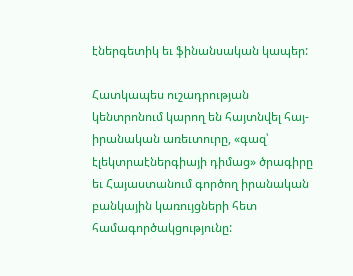էներգետիկ եւ ֆինանսական կապեր:

Հատկապես ուշադրության կենտրոնում կարող են հայտնվել հայ-իրանական առեւտուրը, «գազ՝ էլեկտրաէներգիայի դիմաց» ծրագիրը եւ Հայաստանում գործող իրանական բանկային կառույցների հետ համագործակցությունը: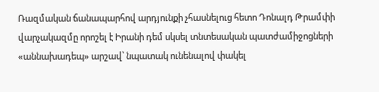Ռազմական ճանապարհով արդյունքի չհասնելուց հետո Դոնալդ Թրամփի վարչակազմը որոշել է Իրանի դեմ սկսել տնտեսական պատժամիջոցների «աննախադեպ» արշավ՝ նպատակ ունենալով փակել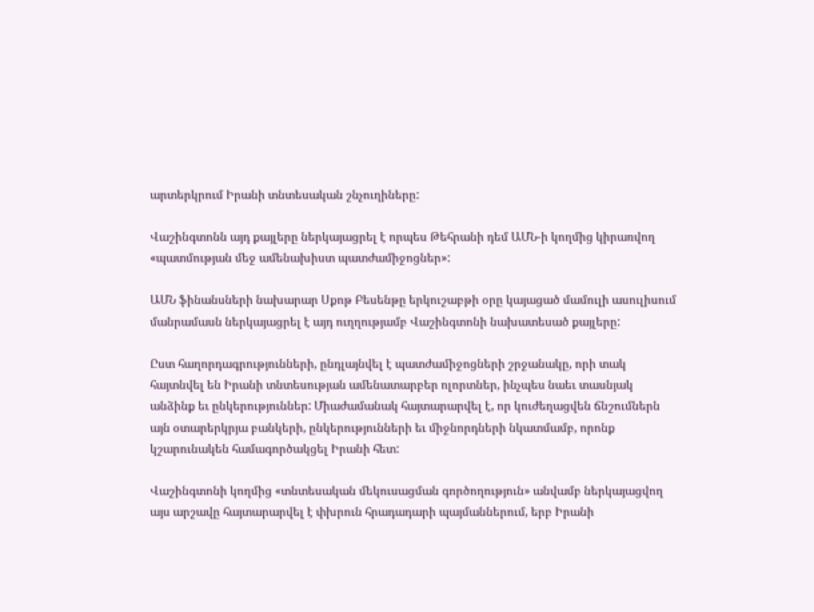արտերկրում Իրանի տնտեսական շնչուղիները:

Վաշինգտոնն այդ քայլերը ներկայացրել է որպես Թեհրանի դեմ ԱՄՆ-ի կողմից կիրառվող «պատմության մեջ ամենախիստ պատժամիջոցներ»:

ԱՄՆ ֆինանսների նախարար Սքոթ Բեսենթը երկուշաբթի օրը կայացած մամուլի ասուլիսում մանրամասն ներկայացրել է այդ ուղղությամբ Վաշինգտոնի նախատեսած քայլերը:

Ըստ հաղորդագրությունների, ընդլայնվել է պատժամիջոցների շրջանակը, որի տակ հայտնվել են Իրանի տնտեսության ամենատարբեր ոլորտներ, ինչպես նաեւ տասնյակ անձինք եւ ընկերություններ: Միաժամանակ հայտարարվել է, որ կուժեղացվեն ճնշումներն այն օտարերկրյա բանկերի, ընկերությունների եւ միջնորդների նկատմամբ, որոնք կշարունակեն համագործակցել Իրանի հետ:

Վաշինգտոնի կողմից «տնտեսական մեկուսացման գործողություն» անվամբ ներկայացվող այս արշավը հայտարարվել է փխրուն հրադադարի պայմաններում, երբ Իրանի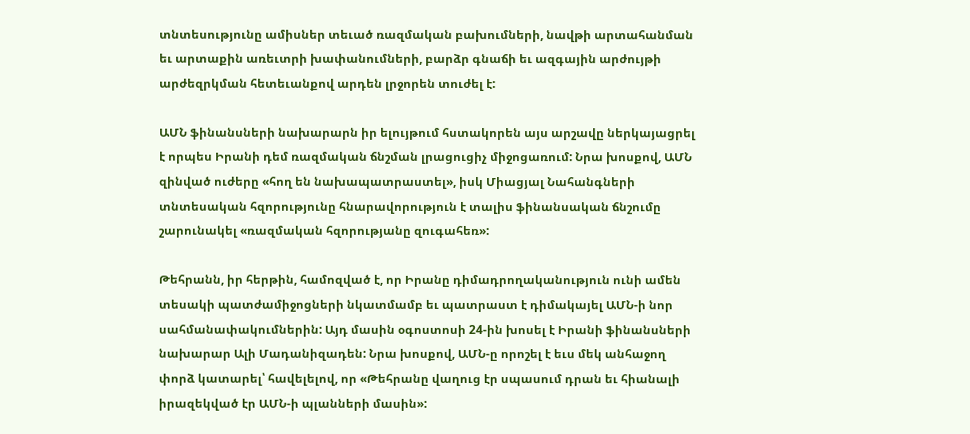տնտեսությունը ամիսներ տեւած ռազմական բախումների, նավթի արտահանման եւ արտաքին առեւտրի խափանումների, բարձր գնաճի եւ ազգային արժույթի արժեզրկման հետեւանքով արդեն լրջորեն տուժել է:

ԱՄՆ ֆինանսների նախարարն իր ելույթում հստակորեն այս արշավը ներկայացրել է որպես Իրանի դեմ ռազմական ճնշման լրացուցիչ միջոցառում: Նրա խոսքով, ԱՄՆ զինված ուժերը «հող են նախապատրաստել», իսկ Միացյալ Նահանգների տնտեսական հզորությունը հնարավորություն է տալիս ֆինանսական ճնշումը շարունակել «ռազմական հզորությանը զուգահեռ»:

Թեհրանն, իր հերթին, համոզված է, որ Իրանը դիմադրողականություն ունի ամեն տեսակի պատժամիջոցների նկատմամբ եւ պատրաստ է դիմակայել ԱՄՆ-ի նոր սահմանափակումներին: Այդ մասին օգոստոսի 24-ին խոսել է Իրանի ֆինանսների նախարար Ալի Մադանիզադեն: Նրա խոսքով, ԱՄՆ-ը որոշել է եւս մեկ անհաջող փորձ կատարել՝ հավելելով, որ «Թեհրանը վաղուց էր սպասում դրան եւ հիանալի իրազեկված էր ԱՄՆ-ի պլանների մասին»: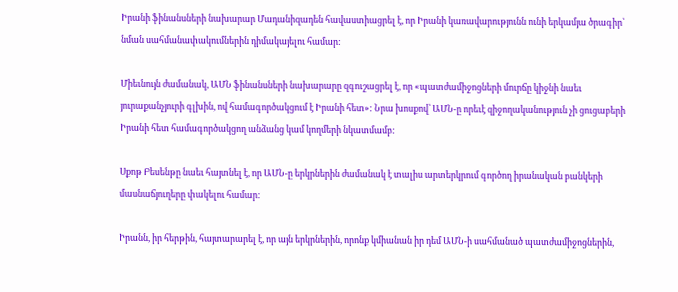Իրանի ֆինանսների նախարար Մադանիզադեն հավաստիացրել է, որ Իրանի կառավարությունն ունի երկամյա ծրագիր՝ նման սահմանափակումներին դիմակայելու համար:

Միեւնույն ժամանակ, ԱՄՆ ֆինանսների նախարարը զգուշացրել է, որ «պատժամիջոցների մուրճը կիջնի նաեւ յուրաքանչյուրի գլխին, ով համագործակցում է Իրանի հետ»: Նրա խոսքով՝ ԱՄՆ-ը որեւէ զիջողականություն չի ցուցաբերի Իրանի հետ համագործակցող անձանց կամ կողմերի նկատմամբ:

Սքոթ Բեսենթը նաեւ հայտնել է, որ ԱՄՆ-ը երկրներին ժամանակ է տալիս արտերկրում գործող իրանական բանկերի մասնաճյուղերը փակելու համար:

Իրանն, իր հերթին, հայտարարել է, որ այն երկրներին, որոնք կմիանան իր դեմ ԱՄՆ-ի սահմանած պատժամիջոցներին,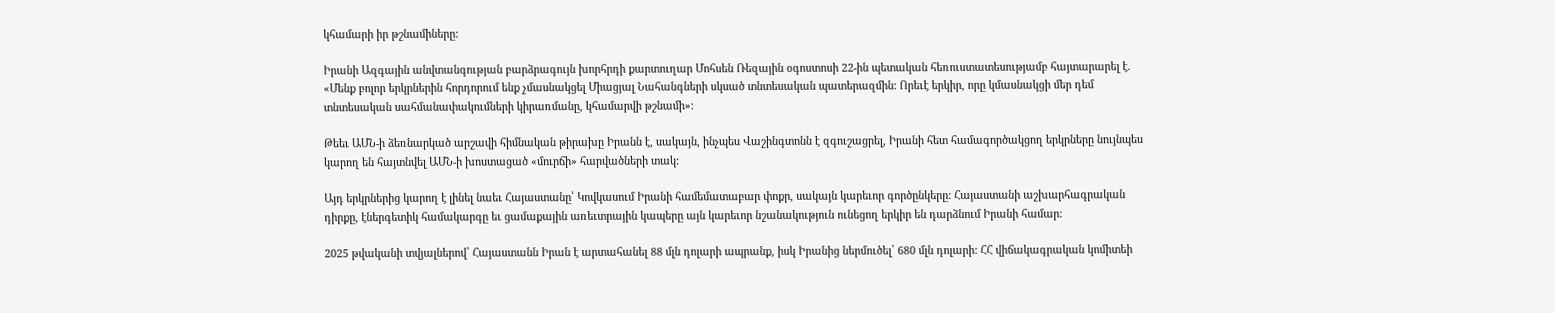կհամարի իր թշնամիները:

Իրանի Ազգային անվտանգության բարձրագույն խորհրդի քարտուղար Մոհսեն Ռեզային օգոստոսի 22-ին պետական հեռուստատեսությամբ հայտարարել է. «Մենք բոլոր երկրներին հորդորում ենք չմասնակցել Միացյալ Նահանգների սկսած տնտեսական պատերազմին: Որեւէ երկիր, որը կմասնակցի մեր դեմ տնտեսական սահմանափակումների կիրառմանը, կհամարվի թշնամի»:

Թեեւ ԱՄՆ-ի ձեռնարկած արշավի հիմնական թիրախը Իրանն է, սակայն, ինչպես Վաշինգտոնն է զգուշացրել, Իրանի հետ համագործակցող երկրները նույնպես կարող են հայտնվել ԱՄՆ-ի խոստացած «մուրճի» հարվածների տակ:

Այդ երկրներից կարող է լինել նաեւ Հայաստանը՝ Կովկասում Իրանի համեմատաբար փոքր, սակայն կարեւոր գործընկերը: Հայաստանի աշխարհագրական դիրքը, էներգետիկ համակարգը եւ ցամաքային առեւտրային կապերը այն կարեւոր նշանակություն ունեցող երկիր են դարձնում Իրանի համար:

2025 թվականի տվյալներով՝ Հայաստանն Իրան է արտահանել 88 մլն դոլարի ապրանք, իսկ Իրանից ներմուծել՝ 680 մլն դոլարի: ՀՀ վիճակագրական կոմիտեի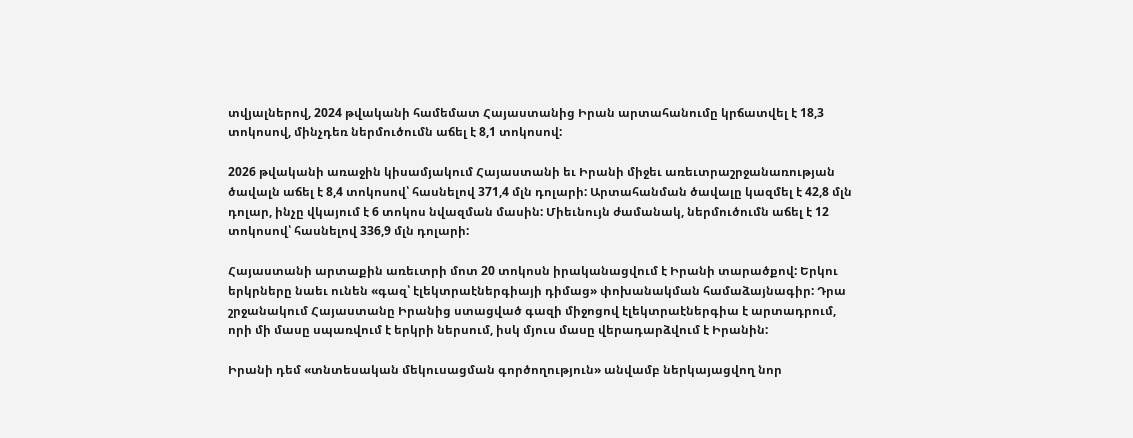տվյալներով, 2024 թվականի համեմատ Հայաստանից Իրան արտահանումը կրճատվել է 18,3 տոկոսով, մինչդեռ ներմուծումն աճել է 8,1 տոկոսով:

2026 թվականի առաջին կիսամյակում Հայաստանի եւ Իրանի միջեւ առեւտրաշրջանառության ծավալն աճել է 8,4 տոկոսով՝ հասնելով 371,4 մլն դոլարի: Արտահանման ծավալը կազմել է 42,8 մլն դոլար, ինչը վկայում է 6 տոկոս նվազման մասին: Միեւնույն ժամանակ, ներմուծումն աճել է 12 տոկոսով՝ հասնելով 336,9 մլն դոլարի:

Հայաստանի արտաքին առեւտրի մոտ 20 տոկոսն իրականացվում է Իրանի տարածքով: Երկու երկրները նաեւ ունեն «գազ՝ էլեկտրաէներգիայի դիմաց» փոխանակման համաձայնագիր: Դրա շրջանակում Հայաստանը Իրանից ստացված գազի միջոցով էլեկտրաէներգիա է արտադրում, որի մի մասը սպառվում է երկրի ներսում, իսկ մյուս մասը վերադարձվում է Իրանին:

Իրանի դեմ «տնտեսական մեկուսացման գործողություն» անվամբ ներկայացվող նոր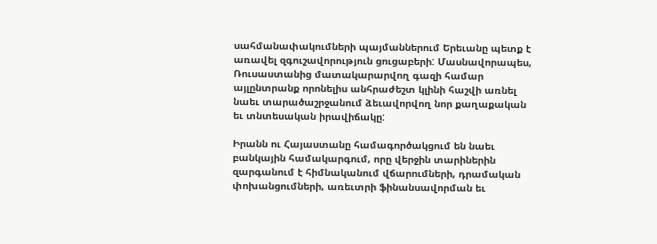սահմանափակումների պայմաններում Երեւանը պետք է առավել զգուշավորություն ցուցաբերի: Մասնավորապես, Ռուսաստանից մատակարարվող գազի համար այլընտրանք որոնելիս անհրաժեշտ կլինի հաշվի առնել նաեւ տարածաշրջանում ձեւավորվող նոր քաղաքական եւ տնտեսական իրավիճակը:

Իրանն ու Հայաստանը համագործակցում են նաեւ բանկային համակարգում, որը վերջին տարիներին զարգանում է հիմնականում վճարումների, դրամական փոխանցումների, առեւտրի ֆինանսավորման եւ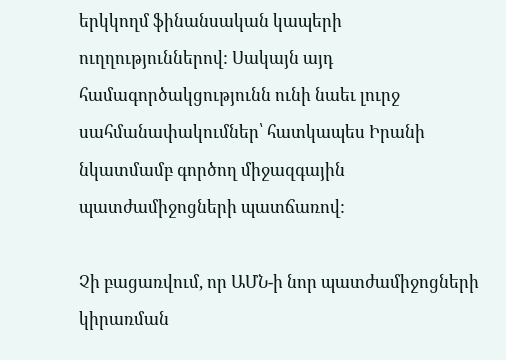երկկողմ ֆինանսական կապերի ուղղություններով: Սակայն այդ համագործակցությունն ունի նաեւ լուրջ սահմանափակումներ՝ հատկապես Իրանի նկատմամբ գործող միջազգային պատժամիջոցների պատճառով:

Չի բացառվում, որ ԱՄՆ-ի նոր պատժամիջոցների կիրառման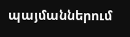պայմաններում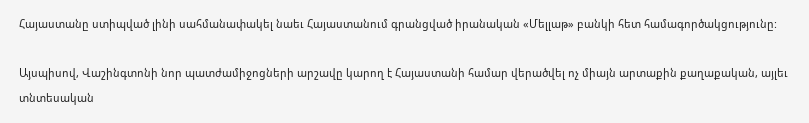Հայաստանը ստիպված լինի սահմանափակել նաեւ Հայաստանում գրանցված իրանական «Մելլաթ» բանկի հետ համագործակցությունը:

Այսպիսով, Վաշինգտոնի նոր պատժամիջոցների արշավը կարող է Հայաստանի համար վերածվել ոչ միայն արտաքին քաղաքական, այլեւ տնտեսական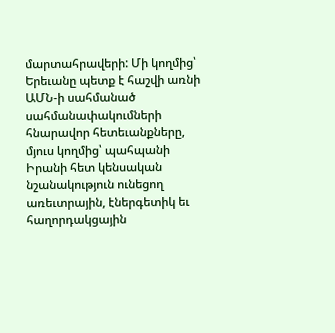մարտահրավերի: Մի կողմից՝ Երեւանը պետք է հաշվի առնի ԱՄՆ-ի սահմանած սահմանափակումների հնարավոր հետեւանքները, մյուս կողմից՝ պահպանի Իրանի հետ կենսական նշանակություն ունեցող առեւտրային, էներգետիկ եւ հաղորդակցային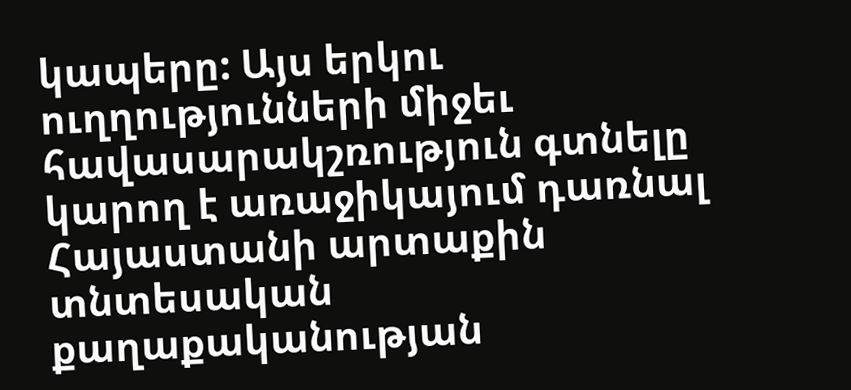կապերը: Այս երկու ուղղությունների միջեւ հավասարակշռություն գտնելը կարող է առաջիկայում դառնալ Հայաստանի արտաքին տնտեսական քաղաքականության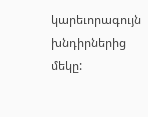կարեւորագույն խնդիրներից մեկը: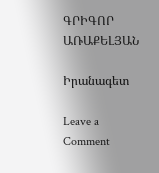ԳՐԻԳՈՐ ԱՌԱՔԵԼՅԱՆ

Իրանագետ

Leave a Comment